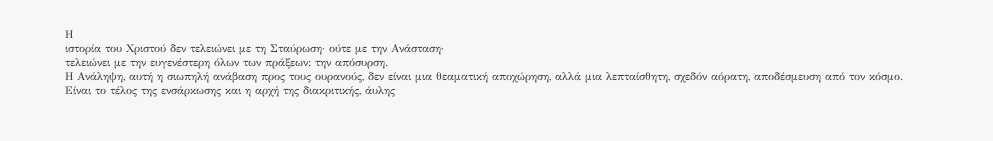Η
ιστορία του Χριστού δεν τελειώνει με τη Σταύρωση· ούτε με την Ανάσταση·
τελειώνει με την ευγενέστερη όλων των πράξεων: την απόσυρση.
Η Ανάληψη, αυτή η σιωπηλή ανάβαση προς τους ουρανούς, δεν είναι μια θεαματική αποχώρηση, αλλά μια λεπταίσθητη, σχεδόν αόρατη, αποδέσμευση από τον κόσμο.
Είναι το τέλος της ενσάρκωσης και η αρχή της διακριτικής, άυλης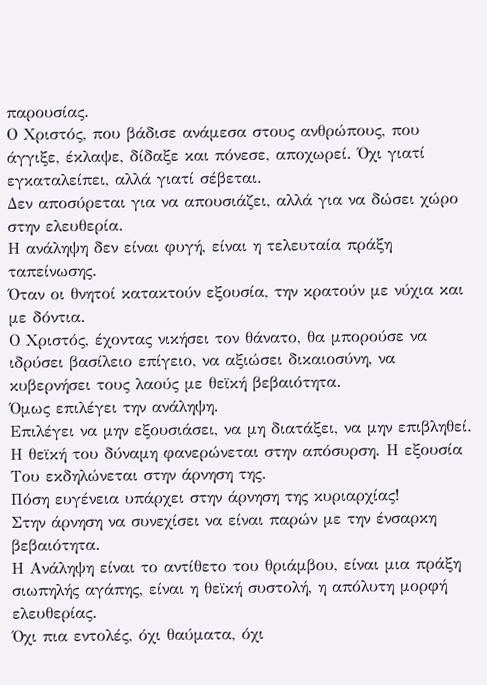παρουσίας.
Ο Χριστός, που βάδισε ανάμεσα στους ανθρώπους, που άγγιξε, έκλαψε, δίδαξε και πόνεσε, αποχωρεί. Όχι γιατί εγκαταλείπει, αλλά γιατί σέβεται.
Δεν αποσύρεται για να απουσιάζει, αλλά για να δώσει χώρο στην ελευθερία.
Η ανάληψη δεν είναι φυγή, είναι η τελευταία πράξη ταπείνωσης.
Όταν οι θνητοί κατακτούν εξουσία, την κρατούν με νύχια και με δόντια.
Ο Χριστός, έχοντας νικήσει τον θάνατο, θα μπορούσε να ιδρύσει βασίλειο επίγειο, να αξιώσει δικαιοσύνη, να κυβερνήσει τους λαούς με θεϊκή βεβαιότητα.
Όμως επιλέγει την ανάληψη.
Επιλέγει να μην εξουσιάσει, να μη διατάξει, να μην επιβληθεί.
Η θεϊκή του δύναμη φανερώνεται στην απόσυρση. Η εξουσία Του εκδηλώνεται στην άρνηση της.
Πόση ευγένεια υπάρχει στην άρνηση της κυριαρχίας!
Στην άρνηση να συνεχίσει να είναι παρών με την ένσαρκη βεβαιότητα.
Η Ανάληψη είναι το αντίθετο του θριάμβου, είναι μια πράξη σιωπηλής αγάπης, είναι η θεϊκή συστολή, η απόλυτη μορφή ελευθερίας.
Όχι πια εντολές, όχι θαύματα, όχι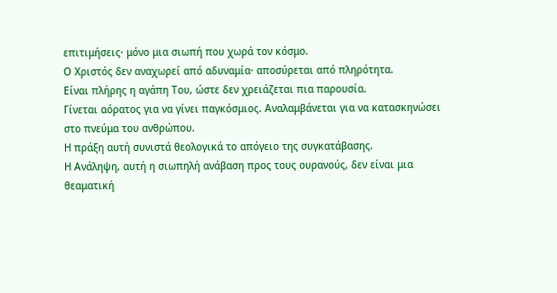επιτιμήσεις· μόνο μια σιωπή που χωρά τον κόσμο.
Ο Χριστός δεν αναχωρεί από αδυναμία· αποσύρεται από πληρότητα.
Είναι πλήρης η αγάπη Του, ώστε δεν χρειάζεται πια παρουσία.
Γίνεται αόρατος για να γίνει παγκόσμιος. Αναλαμβάνεται για να κατασκηνώσει στο πνεύμα του ανθρώπου.
Η πράξη αυτή συνιστά θεολογικά το απόγειο της συγκατάβασης.
Η Ανάληψη, αυτή η σιωπηλή ανάβαση προς τους ουρανούς, δεν είναι μια θεαματική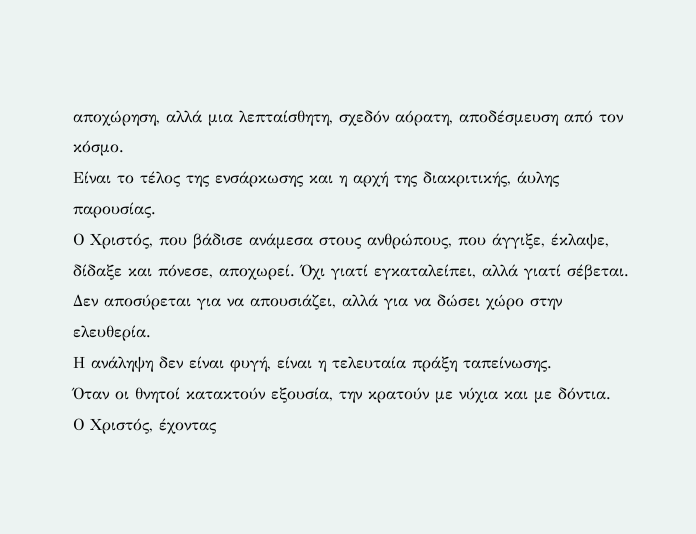αποχώρηση, αλλά μια λεπταίσθητη, σχεδόν αόρατη, αποδέσμευση από τον κόσμο.
Είναι το τέλος της ενσάρκωσης και η αρχή της διακριτικής, άυλης παρουσίας.
Ο Χριστός, που βάδισε ανάμεσα στους ανθρώπους, που άγγιξε, έκλαψε, δίδαξε και πόνεσε, αποχωρεί. Όχι γιατί εγκαταλείπει, αλλά γιατί σέβεται.
Δεν αποσύρεται για να απουσιάζει, αλλά για να δώσει χώρο στην ελευθερία.
Η ανάληψη δεν είναι φυγή, είναι η τελευταία πράξη ταπείνωσης.
Όταν οι θνητοί κατακτούν εξουσία, την κρατούν με νύχια και με δόντια.
Ο Χριστός, έχοντας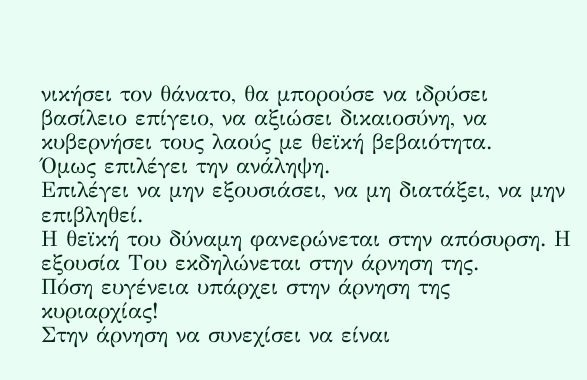νικήσει τον θάνατο, θα μπορούσε να ιδρύσει βασίλειο επίγειο, να αξιώσει δικαιοσύνη, να κυβερνήσει τους λαούς με θεϊκή βεβαιότητα.
Όμως επιλέγει την ανάληψη.
Επιλέγει να μην εξουσιάσει, να μη διατάξει, να μην επιβληθεί.
Η θεϊκή του δύναμη φανερώνεται στην απόσυρση. Η εξουσία Του εκδηλώνεται στην άρνηση της.
Πόση ευγένεια υπάρχει στην άρνηση της κυριαρχίας!
Στην άρνηση να συνεχίσει να είναι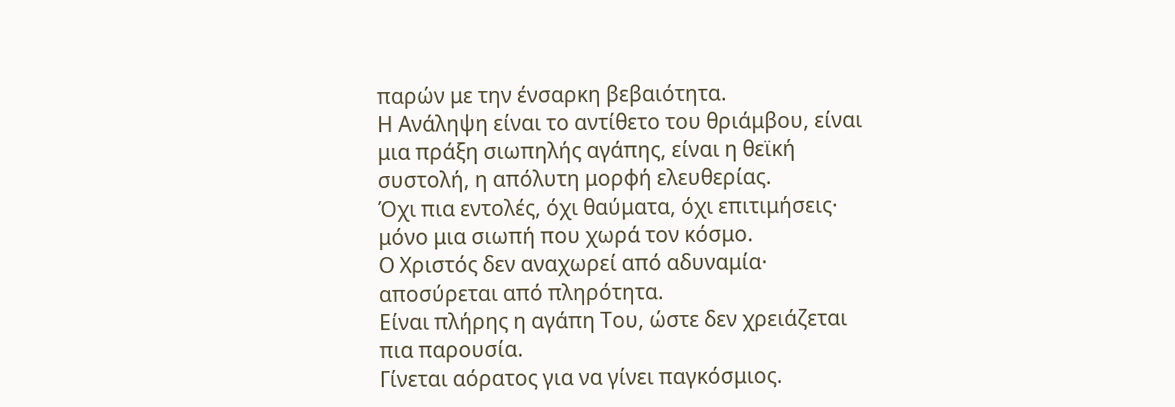παρών με την ένσαρκη βεβαιότητα.
Η Ανάληψη είναι το αντίθετο του θριάμβου, είναι μια πράξη σιωπηλής αγάπης, είναι η θεϊκή συστολή, η απόλυτη μορφή ελευθερίας.
Όχι πια εντολές, όχι θαύματα, όχι επιτιμήσεις· μόνο μια σιωπή που χωρά τον κόσμο.
Ο Χριστός δεν αναχωρεί από αδυναμία· αποσύρεται από πληρότητα.
Είναι πλήρης η αγάπη Του, ώστε δεν χρειάζεται πια παρουσία.
Γίνεται αόρατος για να γίνει παγκόσμιος.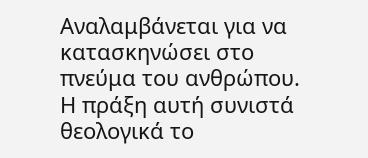Αναλαμβάνεται για να κατασκηνώσει στο πνεύμα του ανθρώπου.
Η πράξη αυτή συνιστά θεολογικά το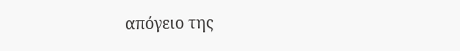απόγειο της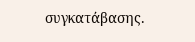συγκατάβασης.